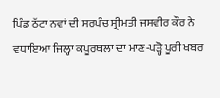ਪਿੰਡ ਠੱਟਾ ਨਵਾਂ ਦੀ ਸਰਪੰਚ ਸ੍ਰੀਮਤੀ ਜਸਵੀਰ ਕੌਰ ਨੇ ਵਧਾਇਆ ਜਿਲ੍ਹਾ ਕਪੂਰਥਲਾ ਦਾ ਮਾਣ-ਪੜ੍ਹੋ ਪੂਰੀ ਖਬਰ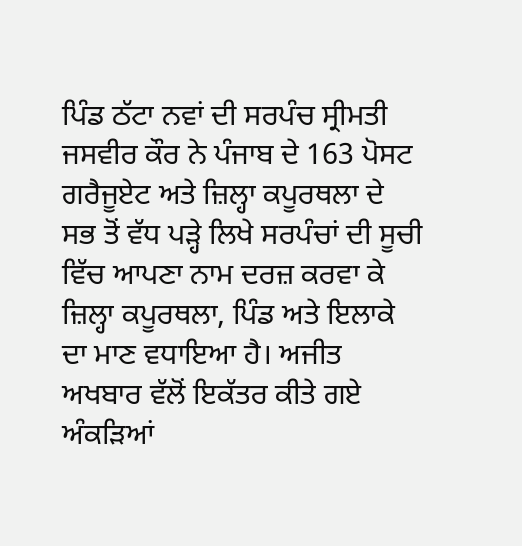ਪਿੰਡ ਠੱਟਾ ਨਵਾਂ ਦੀ ਸਰਪੰਚ ਸ੍ਰੀਮਤੀ ਜਸਵੀਰ ਕੌਰ ਨੇ ਪੰਜਾਬ ਦੇ 163 ਪੋਸਟ ਗਰੈਜੂਏਟ ਅਤੇ ਜ਼ਿਲ੍ਹਾ ਕਪੂਰਥਲਾ ਦੇ ਸਭ ਤੋਂ ਵੱਧ ਪੜ੍ਹੇ ਲਿਖੇ ਸਰਪੰਚਾਂ ਦੀ ਸੂਚੀ ਵਿੱਚ ਆਪਣਾ ਨਾਮ ਦਰਜ਼ ਕਰਵਾ ਕੇ ਜ਼ਿਲ੍ਹਾ ਕਪੂਰਥਲਾ, ਪਿੰਡ ਅਤੇ ਇਲਾਕੇ ਦਾ ਮਾਣ ਵਧਾਇਆ ਹੈ। ਅਜੀਤ ਅਖਬਾਰ ਵੱਲੋਂ ਇਕੱਤਰ ਕੀਤੇ ਗਏ ਅੰਕੜਿਆਂ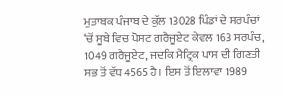ਮੁਤਾਬਕ ਪੰਜਾਬ ਦੇ ਕੁੱਲ 13028 ਪਿੰਡਾਂ ਦੇ ਸਰਪੰਚਾਂ ‘ਚੋਂ ਸੂਬੇ ਵਿਚ ਪੋਸਟ ਗਰੈਜੂਏਟ ਕੇਵਲ 163 ਸਰਪੰਚ, 1049 ਗਰੈਜੂਏਟ, ਜਦਕਿ ਮੈਟ੍ਰਿਕ ਪਾਸ ਦੀ ਗਿਣਤੀ ਸਭ ਤੋਂ ਵੱਧ 4565 ਹੈ। ਇਸ ਤੋਂ ਇਲਾਵਾ 1989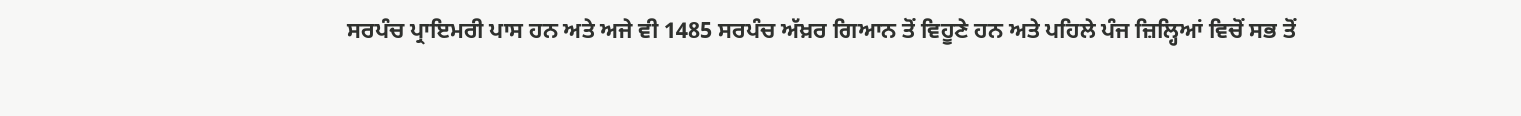ਸਰਪੰਚ ਪ੍ਰਾਇਮਰੀ ਪਾਸ ਹਨ ਅਤੇ ਅਜੇ ਵੀ 1485 ਸਰਪੰਚ ਅੱਖ਼ਰ ਗਿਆਨ ਤੋਂ ਵਿਹੂਣੇ ਹਨ ਅਤੇ ਪਹਿਲੇ ਪੰਜ ਜ਼ਿਲ੍ਹਿਆਂ ਵਿਚੋਂ ਸਭ ਤੋਂ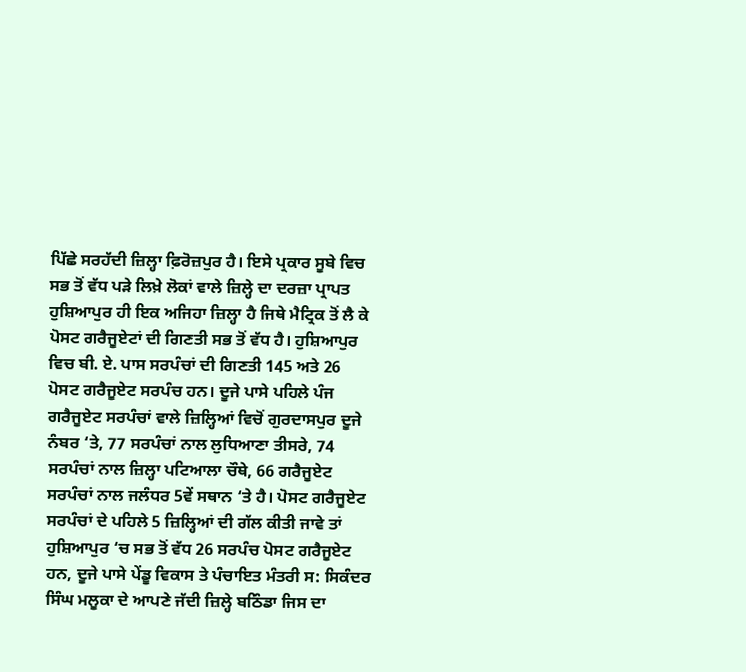ਪਿੱਛੇ ਸਰਹੱਦੀ ਜ਼ਿਲ੍ਹਾ ਫ਼ਿਰੋਜ਼ਪੁਰ ਹੈ। ਇਸੇ ਪ੍ਰਕਾਰ ਸੂਬੇ ਵਿਚ ਸਭ ਤੋਂ ਵੱਧ ਪੜੇ ਲਿਖ਼ੇ ਲੋਕਾਂ ਵਾਲੇ ਜ਼ਿਲ੍ਹੇ ਦਾ ਦਰਜ਼ਾ ਪ੍ਰਾਪਤ ਹੁਸ਼ਿਆਪੁਰ ਹੀ ਇਕ ਅਜਿਹਾ ਜ਼ਿਲ੍ਹਾ ਹੈ ਜਿਥੇ ਮੈਟ੍ਰਿਕ ਤੋਂ ਲੈ ਕੇ ਪੋਸਟ ਗਰੈਜੂਏਟਾਂ ਦੀ ਗਿਣਤੀ ਸਭ ਤੋਂ ਵੱਧ ਹੈ। ਹੁਸ਼ਿਆਪੁਰ ਵਿਚ ਬੀ. ਏ. ਪਾਸ ਸਰਪੰਚਾਂ ਦੀ ਗਿਣਤੀ 145 ਅਤੇ 26 ਪੋਸਟ ਗਰੈਜੂਏਟ ਸਰਪੰਚ ਹਨ। ਦੂਜੇ ਪਾਸੇ ਪਹਿਲੇ ਪੰਜ ਗਰੈਜੂਏਟ ਸਰਪੰਚਾਂ ਵਾਲੇ ਜ਼ਿਲ੍ਹਿਆਂ ਵਿਚੋਂ ਗੁਰਦਾਸਪੁਰ ਦੂਜੇ ਨੰਬਰ ‘ਤੇ, 77 ਸਰਪੰਚਾਂ ਨਾਲ ਲੁਧਿਆਣਾ ਤੀਸਰੇ, 74 ਸਰਪੰਚਾਂ ਨਾਲ ਜ਼ਿਲ੍ਹਾ ਪਟਿਆਲਾ ਚੌਥੇ, 66 ਗਰੈਜੂਏਟ ਸਰਪੰਚਾਂ ਨਾਲ ਜਲੰਧਰ 5ਵੇਂ ਸਥਾਨ ‘ਤੇ ਹੈ। ਪੋਸਟ ਗਰੈਜੂਏਟ ਸਰਪੰਚਾਂ ਦੇ ਪਹਿਲੇ 5 ਜ਼ਿਲ੍ਹਿਆਂ ਦੀ ਗੱਲ ਕੀਤੀ ਜਾਵੇ ਤਾਂ ਹੁਸ਼ਿਆਪੁਰ ‘ਚ ਸਭ ਤੋਂ ਵੱਧ 26 ਸਰਪੰਚ ਪੋਸਟ ਗਰੈਜੂਏਟ ਹਨ, ਦੂਜੇ ਪਾਸੇ ਪੇਂਡੂ ਵਿਕਾਸ ਤੇ ਪੰਚਾਇਤ ਮੰਤਰੀ ਸ: ਸਿਕੰਦਰ ਸਿੰਘ ਮਲੂਕਾ ਦੇ ਆਪਣੇ ਜੱਦੀ ਜ਼ਿਲ੍ਹੇ ਬਠਿੰਡਾ ਜਿਸ ਦਾ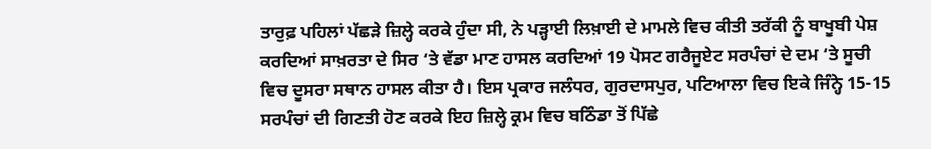ਤਾਰੁਫ਼ ਪਹਿਲਾਂ ਪੱਛੜੇ ਜ਼ਿਲ੍ਹੇ ਕਰਕੇ ਹੁੰਦਾ ਸੀ, ਨੇ ਪੜ੍ਹਾਈ ਲਿਖ਼ਾਈ ਦੇ ਮਾਮਲੇ ਵਿਚ ਕੀਤੀ ਤਰੱਕੀ ਨੂੰ ਬਾਖੂਬੀ ਪੇਸ਼ ਕਰਦਿਆਂ ਸਾਖ਼ਰਤਾ ਦੇ ਸਿਰ ‘ਤੇ ਵੱਡਾ ਮਾਣ ਹਾਸਲ ਕਰਦਿਆਂ 19 ਪੋਸਟ ਗਰੈਜੂਏਟ ਸਰਪੰਚਾਂ ਦੇ ਦਮ ‘ਤੇ ਸੂਚੀ ਵਿਚ ਦੂਸਰਾ ਸਥਾਨ ਹਾਸਲ ਕੀਤਾ ਹੈ। ਇਸ ਪ੍ਰਕਾਰ ਜਲੰਧਰ, ਗੁਰਦਾਸਪੁਰ, ਪਟਿਆਲਾ ਵਿਚ ਇਕੇ ਜਿੰਨ੍ਹੇ 15-15 ਸਰਪੰਚਾਂ ਦੀ ਗਿਣਤੀ ਹੋਣ ਕਰਕੇ ਇਹ ਜ਼ਿਲ੍ਹੇ ਕ੍ਰਮ ਵਿਚ ਬਠਿੰਡਾ ਤੋਂ ਪਿੱਛੇ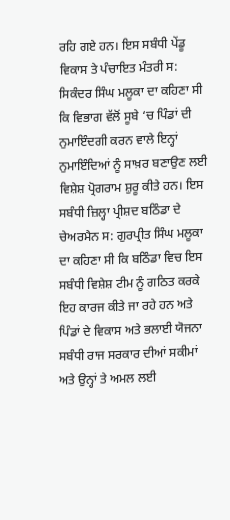ਰਹਿ ਗਏ ਹਨ। ਇਸ ਸਬੰਧੀ ਪੇਂਡੂ ਵਿਕਾਸ ਤੇ ਪੰਚਾਇਤ ਮੰਤਰੀ ਸ: ਸਿਕੰਦਰ ਸਿੰਘ ਮਲੂਕਾ ਦਾ ਕਹਿਣਾ ਸੀ ਕਿ ਵਿਭਾਗ ਵੱਲੋਂ ਸੂਬੇ ‘ਚ ਪਿੰਡਾਂ ਦੀ ਨੁਮਾਇੰਦਗੀ ਕਰਨ ਵਾਲੇ ਇਨ੍ਹਾਂ ਨੁਮਾਇੰਦਿਆਂ ਨੂੰ ਸਾਖ਼ਰ ਬਣਾਉਣ ਲਈ ਵਿਸ਼ੇਸ਼ ਪ੍ਰੋਗਰਾਮ ਸ਼ੁਰੂ ਕੀਤੇ ਹਨ। ਇਸ ਸਬੰਧੀ ਜ਼ਿਲ੍ਹਾ ਪ੍ਰੀਸ਼ਦ ਬਠਿੰਡਾ ਦੇ ਚੇਅਰਮੈਨ ਸ: ਗੁਰਪ੍ਰੀਤ ਸਿੰਘ ਮਲੂਕਾ ਦਾ ਕਹਿਣਾ ਸੀ ਕਿ ਬਠਿੰਡਾ ਵਿਚ ਇਸ ਸਬੰਧੀ ਵਿਸ਼ੇਸ਼ ਟੀਮ ਨੂੰ ਗਠਿਤ ਕਰਕੇ ਇਹ ਕਾਰਜ ਕੀਤੇ ਜਾ ਰਹੇ ਹਨ ਅਤੇ ਪਿੰਡਾਂ ਦੇ ਵਿਕਾਸ ਅਤੇ ਭਲਾਈ ਯੋਜਨਾ ਸਬੰਧੀ ਰਾਜ ਸਰਕਾਰ ਦੀਆਂ ਸਕੀਮਾਂ ਅਤੇ ਉਨ੍ਹਾਂ ਤੇ ਅਮਲ ਲਈ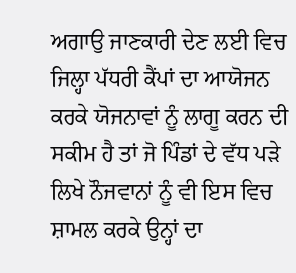ਅਗਾਉ ਜਾਣਕਾਰੀ ਦੇਣ ਲਈ ਵਿਚ ਜਿਲ੍ਹਾ ਪੱਧਰੀ ਕੈਂਪਾਂ ਦਾ ਆਯੋਜਨ ਕਰਕੇ ਯੋਜਨਾਵਾਂ ਨੂੰ ਲਾਗੂ ਕਰਨ ਦੀ ਸਕੀਮ ਹੈ ਤਾਂ ਜੋ ਪਿੰਡਾਂ ਦੇ ਵੱਧ ਪੜੇ ਲਿਖੇ ਨੌਜਵਾਨਾਂ ਨੂੰ ਵੀ ਇਸ ਵਿਚ ਸ਼ਾਮਲ ਕਰਕੇ ਉਨ੍ਹਾਂ ਦਾ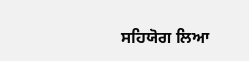ਸਹਿਯੋਗ ਲਿਆ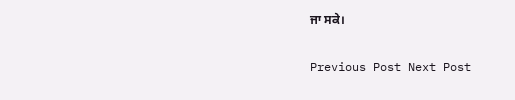ਜਾ ਸਕੇ।

Previous Post Next Post